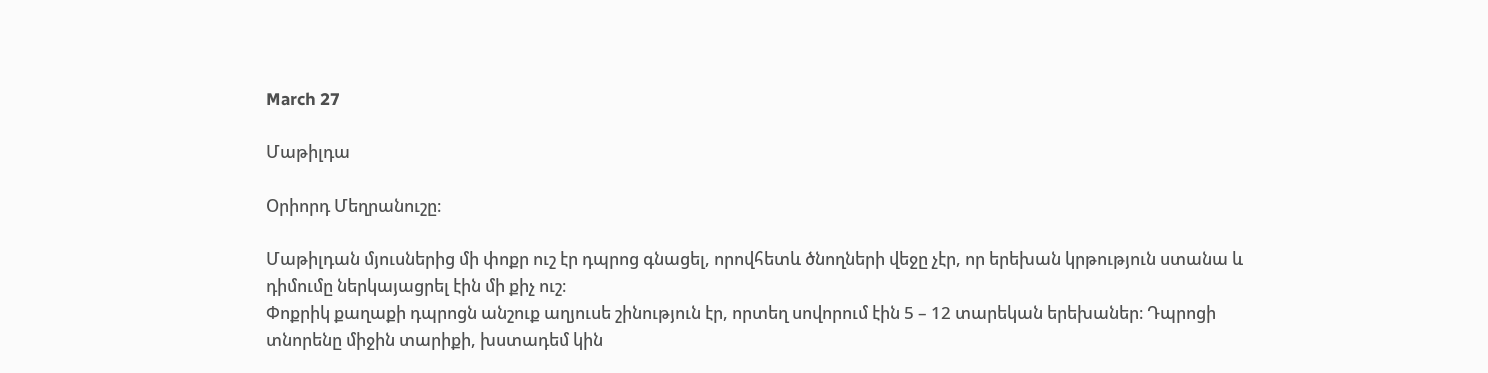March 27

Մաթիլդա

Օրիորդ Մեղրանուշը։

Մաթիլդան մյուսներից մի փոքր ուշ էր դպրոց գնացել, որովհետև ծնողների վեջը չէր, որ երեխան կրթություն ստանա և դիմումը ներկայացրել էին մի քիչ ուշ։
Փոքրիկ քաղաքի դպրոցն անշուք աղյուսե շինություն էր, որտեղ սովորում էին 5 – 12 տարեկան երեխաներ։ Դպրոցի տնորենը միջին տարիքի, խստադեմ կին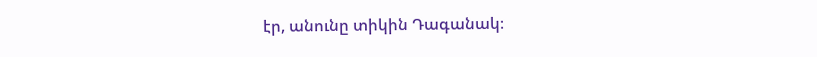էր, անունը տիկին Դագանակ։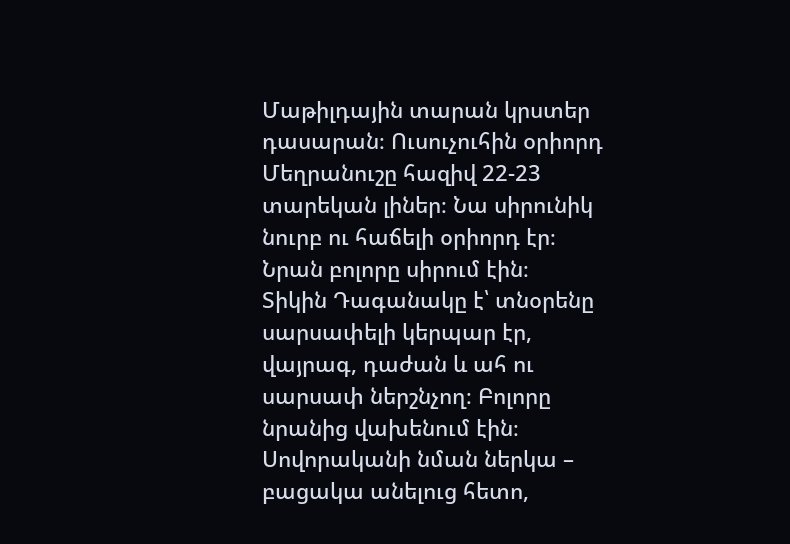Մաթիլդային տարան կրստեր դասարան։ Ուսուչուհին օրիորդ Մեղրանուշը հազիվ 22-23 տարեկան լիներ։ Նա սիրունիկ նուրբ ու հաճելի օրիորդ էր։ Նրան բոլորը սիրում էին։
Տիկին Դագանակը է՝ տնօրենը սարսափելի կերպար էր, վայրագ, դաժան և ահ ու սարսափ ներշնչող։ Բոլորը նրանից վախենում էին։
Սովորականի նման ներկա – բացակա անելուց հետո,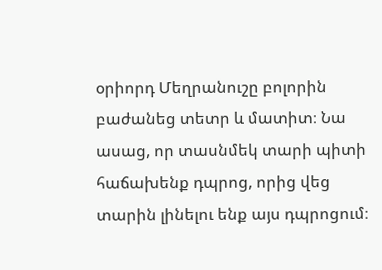օրիորդ Մեղրանուշը բոլորին բաժանեց տետր և մատիտ։ Նա ասաց, որ տասնմեկ տարի պիտի հաճախենք դպրոց, որից վեց տարին լինելու ենք այս դպրոցում։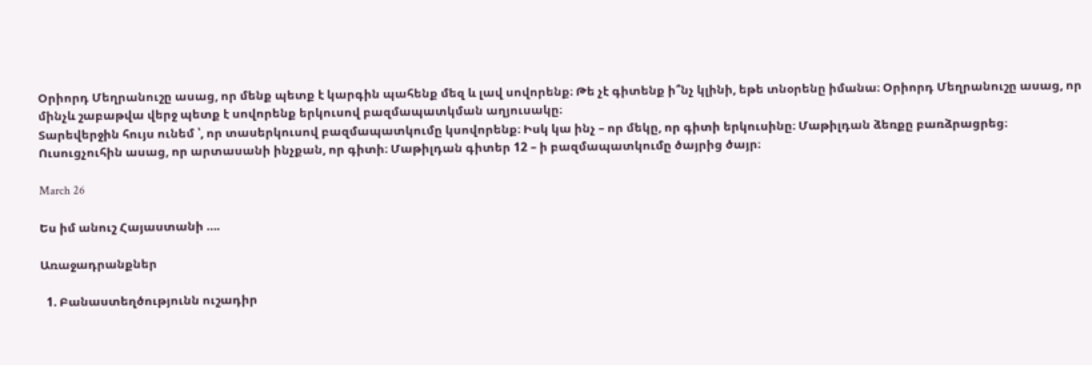Օրիորդ Մեղրանուշը ասաց, որ մենք պետք է կարգին պահենք մեզ և լավ սովորենք։ Թե չէ գիտենք ի՞նչ կլինի, եթե տնօրենը իմանա։ Օրիորդ Մեղրանուշը ասաց, որ մինչև շաբաթվա վերջ պետք է սովորենք երկուսով բազմապատկման աղյուսակը։
Տարեվերջին հույս ունեմ ՝, որ տասերկուսով բազմապատկումը կսովորենք։ Իսկ կա ինչ – որ մեկը, որ գիտի երկուսինը։ Մաթիլդան ձեռքը բառձրացրեց։
Ուսուցչուհին ասաց, որ արտասանի ինչքան, որ գիտի։ Մաթիլդան գիտեր 12 – ի բազմապատկումը ծայրից ծայր։

March 26

Ես իմ անուշ Հայաստանի ….

Առաջադրանքներ

  1. Բանաստեղծությունն ուշադիր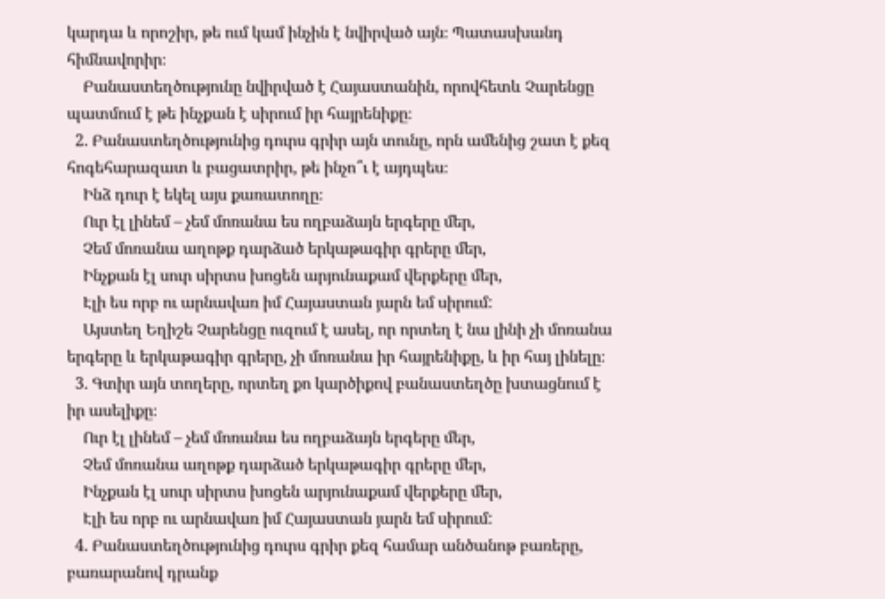կարդա և որոշիր, թե ում կամ ինչին է նվիրված այն։ Պատասխանդ հիմնավորիր։
    Բանաստեղծությունը նվիրված է Հայաստանին, որովհետև Չարենցը պատմում է թե ինչքան է սիրում իր հայրենիքը։
  2. Բանաստեղծությունից դուրս գրիր այն տունը, որն ամենից շատ է քեզ հոգեհարազատ և բացատրիր, թե ինչո՞ւ է այդպես։
    Ինձ դուր է եկել այս քառատողը։
    Ուր էլ լինեմ – չեմ մոռանա ես ողբաձայն երգերը մեր,
    Չեմ մոռանա աղոթք դարձած երկաթագիր գրերը մեր,
    Ինչքան էլ սուր սիրտս խոցեն արյունաքամ վերքերը մեր,
    Էլի ես որբ ու արնավառ իմ Հայաստան յարն եմ սիրում:
    Այստեղ Եղիշե Չարենցը ուզում է ասել, որ որտեղ է նա լինի չի մոռանա երգերը և երկաթագիր գրերը, չի մոռանա իր հայրենիքը, և իր հայ լինելը։
  3. Գտիր այն տողերը, որտեղ քո կարծիքով բանաստեղծը խտացնում է իր ասելիքը։
    Ուր էլ լինեմ – չեմ մոռանա ես ողբաձայն երգերը մեր,
    Չեմ մոռանա աղոթք դարձած երկաթագիր գրերը մեր,
    Ինչքան էլ սուր սիրտս խոցեն արյունաքամ վերքերը մեր,
    Էլի ես որբ ու արնավառ իմ Հայաստան յարն եմ սիրում:
  4. Բանաստեղծությունից դուրս գրիր քեզ համար անծանոթ բառերը, բառարանով դրանք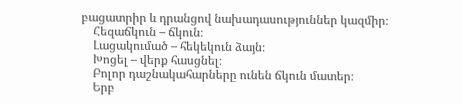բացատրիր և դրանցով նախադասություններ կազմիր։
    Հեզաճկուն – ճկուն։
    Լացակումած – հեկեկուն ձայն։
    Խոցել – վերք հասցնել։
    Բոլոր դաշնակահարները ունեն ճկուն մատեր։
    Երբ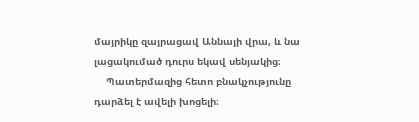մայրիկը զայրացավ Աննայի վրա, և նա լացակումած դուրս եկավ սենյակից։
    Պատերմազից հետո բնակչությունը դարձել է ավելի խոցելի։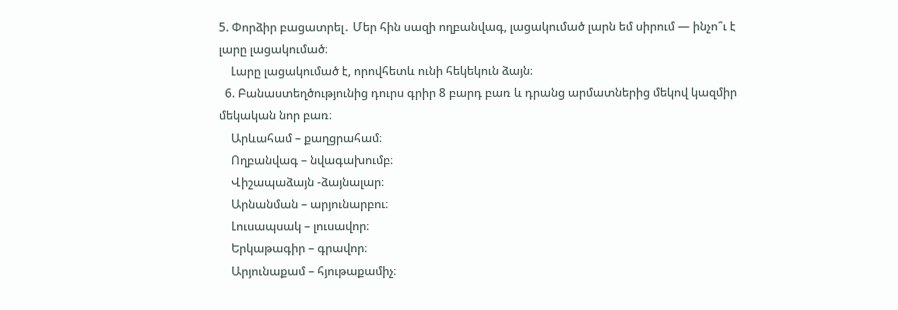5. Փորձիր բացատրել․ Մեր հին սազի ողբանվագ, լացակումած լարն եմ սիրում — ինչո՞ւ է լարը լացակումած։
    Լարը լացակումած է, որովհետև ունի հեկեկուն ձայն։
  6. Բանաստեղծությունից դուրս գրիր 8 բարդ բառ և դրանց արմատներից մեկով կազմիր մեկական նոր բառ։
    Արևահամ – քաղցրահամ։
    Ողբանվագ – նվագախումբ։
    Վիշապաձայն -ձայնալար։
    Արնանման – արյունարբու։
    Լուսապսակ – լուսավոր։
    Երկաթագիր – գրավոր։
    Արյունաքամ – հյութաքամիչ։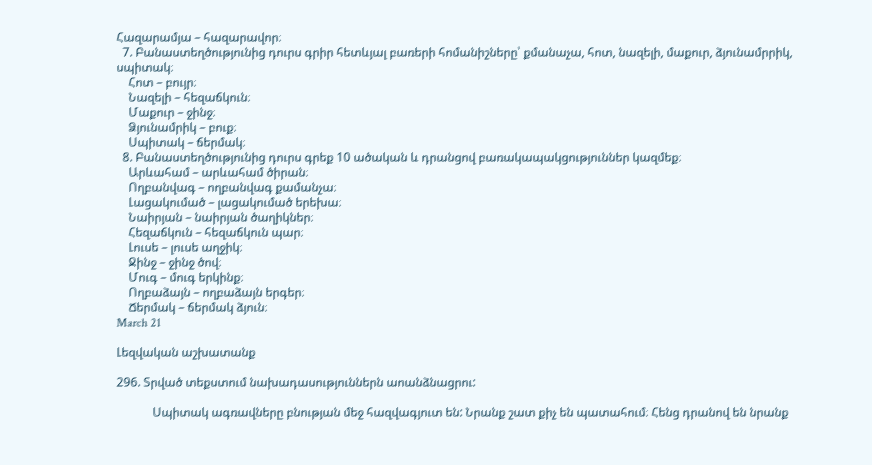Հազարամյա – հազարավոր։
  7. Բանաստեղծությունից դուրս գրիր հետևյալ բառերի հոմանիշները՝ քմանաչա, հոտ, նազելի, մաքուր, ձյունամրրիկ, սպիտակ։
    Հոտ – բույր։
    Նազելի – հեզաճկուն։
    Մաքուր – ջինջ։
    Ձյունամրիկ – բուք։
    Սպիտակ – ճերմակ։
  8. Բանաստեղծությունից դուրս գրեք 10 ածական և դրանցով բառակապակցություններ կազմեք։
    Արևահամ – արևահամ ծիրան։
    Ողբանվագ – ողբանվագ քամանչա։
    Լացակումած – լացակումած երեխա։
    Նաիրյան – նաիրյան ծաղիկներ։
    Հեզաճկուն – հեզաճկուն պար։
    Լուսե – լուսե աղջիկ։
    Ջինջ – ջինջ ծով։
    Մուգ – մուգ երկինք։
    Ողբաձայն – ողբաձայն երգեր։
    Ճերմակ – ճերմակ ձյուն։
March 21

Լեզվական աշխատանք

296. Տրված տեքստում նախադասություններն աոանձնացրու:

            Սպիտակ ագռավները բնության մեջ հազվագյուտ են: Նրանք շատ քիչ են պատահում։ Հենց դրանով են նրանք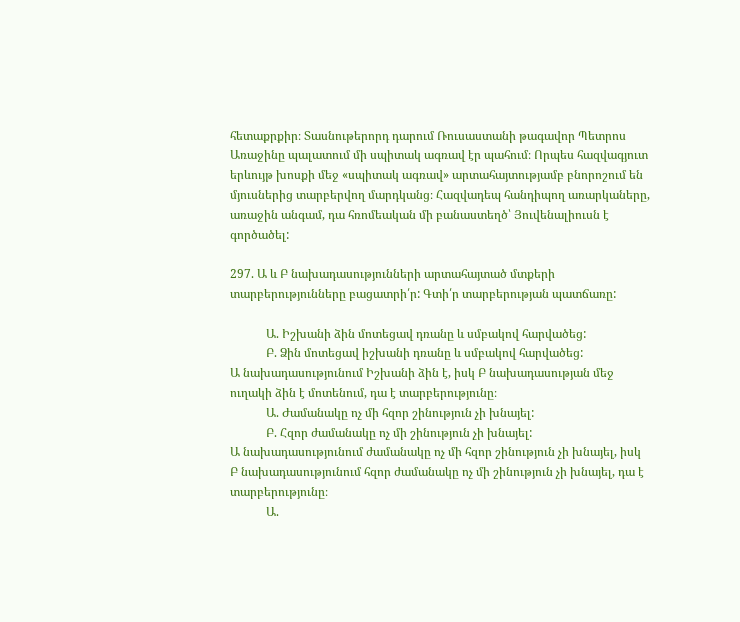հետաքրքիր։ Տասնութերորդ դարում Ռուսաստանի թագավոր Պետրոս Առաջինը պալատում մի սպիտակ ագռավ էր պահում։ Որպես հազվագյուտ երևույթ խոսքի մեջ «սպիտակ ագռավ» արտահայտությամբ բնորոշում են մյուսներից տարբերվող մարդկանց։ Հազվադեպ հանդիպող առարկաները, առաջին անգամ, դա հռոմեական մի բանաստեղծ՝ Յուվենալիուսն է գործածել:

297. Ա և Բ նախադասությունների արտահայտած մտքերի տարբերությունները բացատրի՛ր: Գտի՛ր տարբերության պատճառը:

            Ա. Իշխանի ձին մոտեցավ դռանը և սմբակով հարվածեց:
            Բ. Ձին մոտեցավ իշխանի դռանը և սմբակով հարվածեց:
Ա նախադասությունում Իշխանի ձին է, իսկ Բ նախադասության մեջ ուղակի ձին է մոտենում, դա է տարբերությունը։
            Ա. Ժամանակը ոչ մի հզոր շինություն չի խնայել:
            Բ. Հզոր ժամանակը ոչ մի շինություն չի խնայել:
Ա նախադասությունում ժամանակը ոչ մի հզոր շինություն չի խնայել, իսկ Բ նախադասությունում հզոր ժամանակը ոչ մի շինություն չի խնայել, դա է տարբերությունը։
            Ա.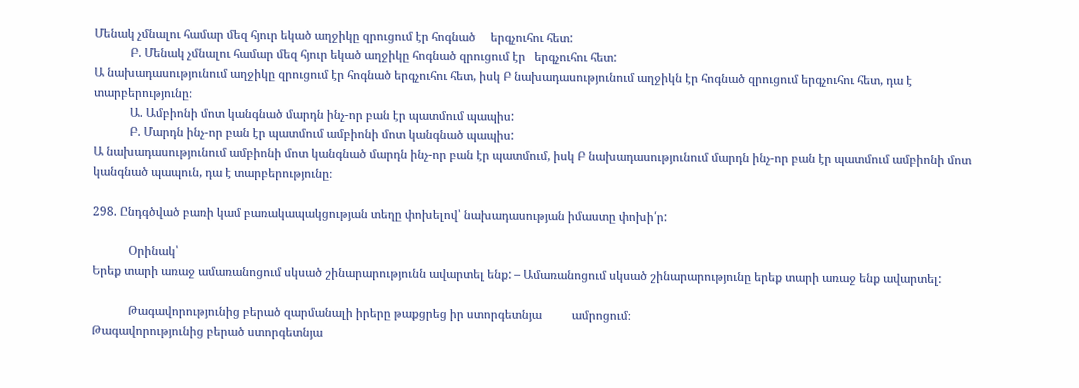Մենակ չմնալու համար մեզ հյուր եկած աղջիկը զրուցում էր հոգնած     երգչուհու հետ:
            Բ. Մենակ չմնալու համար մեզ հյուր եկած աղջիկը հոգնած զրուցում էր   երգչուհու հետ:
Ա նախադասությունում աղջիկը զրուցում էր հոգնած երգչուհու հետ, իսկ Բ նախադասությունում աղջիկն էր հոգնած զրուցում երգչուհու հետ, դա է տարբերությունը։
            Ա. Ամբիոնի մոտ կանգնած մարդն ինչ-որ բան էր պատմում պապիս:
            Բ. Մարդն ինչ-որ բան էր պատմում ամբիոնի մոտ կանգնած պապիս:
Ա նախադասությունում ամբիոնի մոտ կանգնած մարդն ինչ-որ բան էր պատմում, իսկ Բ նախադասությունում մարդն ինչ-որ բան էր պատմում ամբիոնի մոտ կանգնած պապուն, դա է տարբերությունը։

298. Ընդգծված բառի կամ բառակապակցության տեղը փոխելով՝ նախադասության իմաստը փոխի՛ր:

            Օրինակ՝
Երեք տարի առաջ ամառանոցում սկսած շինարարությունն ավարտել ենք: – Ամառանոցում սկսած շինարարությունը երեք տարի առաջ ենք ավարտել:

            Թագավորությունից բերած զարմանալի իրերը թաքցրեց իր ստորգետնյա          ամրոցում։
Թագավորությունից բերած ստորգետնյա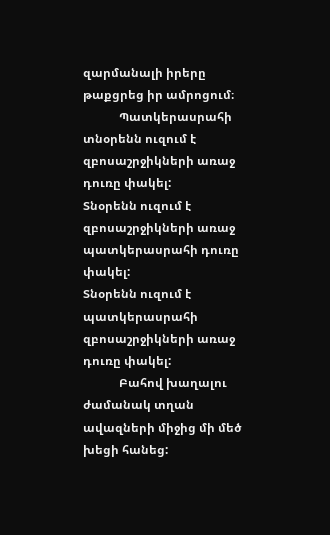զարմանալի իրերը թաքցրեց իր ամրոցում։
            Պատկերասրահի տնօրենն ուզում է զբոսաշրջիկների առաջ դուռը փակել:
Տնօրենն ուզում է զբոսաշրջիկների առաջ պատկերասրահի դուռը փակել:
Տնօրենն ուզում է պատկերասրահի զբոսաշրջիկների առաջ դուռը փակել:
            Բահով խաղալու ժամանակ տղան ավազների միջից մի մեծ խեցի հանեց: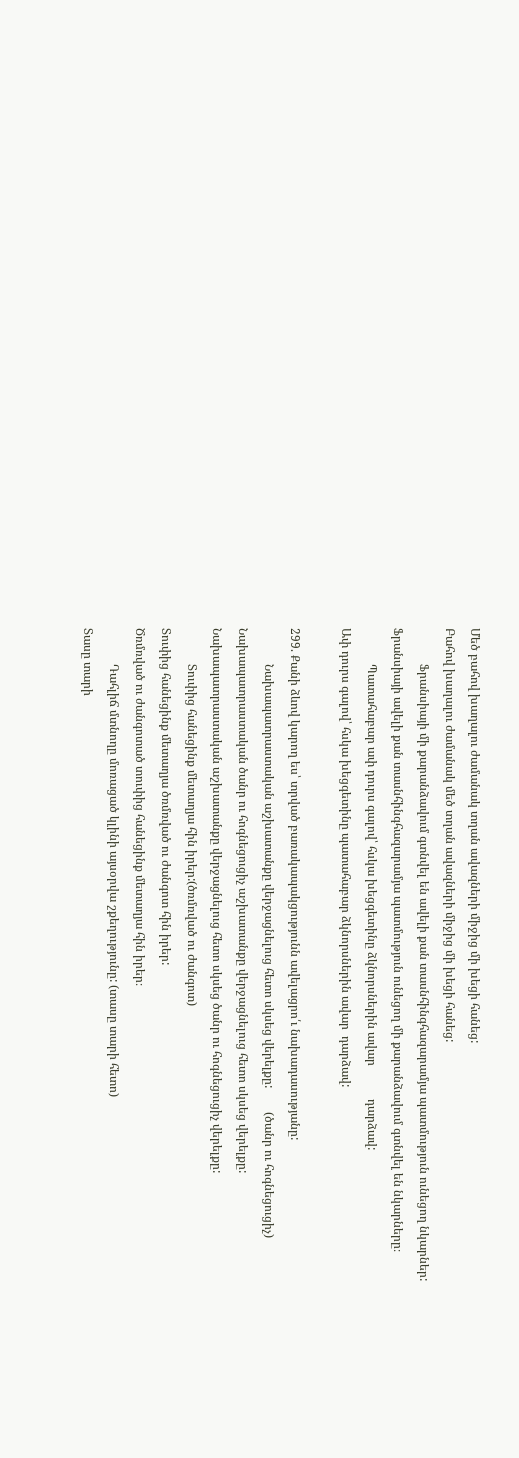Մեծ բահով խաղալու ժամանակ տղան ավազների միջից մի խեցի հանեց:
Բահով խաղալու ժամանակ մեծ տղան ավազների միջից մի խեցի հանեց:
            Ֆրանսիայի մի քարանձավում գտնվել են ավելի քան տասնհինգհազարամյա պատմություն ունեցող նկարներ:
Ֆրանսիայի ավելի քան տասնհինգհազարամյա պատմություն ունեցող մի քարանձավում գտնվել են նկարները։
            Պատահաբար ափ դուրս գալով՝ հսկա խեցգետինը ձկնորսներին ավար           դարձավ:
Ափ դուրս գալով՝ հսկա խեցգետինը պատահաբար ձկնորսներին ավար  դարձավ:

299. Քանի ձևով կարող ես՝ տրված բառակապակցությունն ավելացրո՛ւ նախադասությանը:
            Նախապատրաստական աշխատանքը վերջացնելուց հետո սկսեց վերելքը:        (ծանր ու հոգնեցուցիչ)
Նախապատրաստական ծանր ու հոգնեցուցիչ աշխատանքը վերջացնելուց հետո սկսեց վերելքը:
Նախապատրաստական աշխատանքը վերջացնելուց հետո սկսեց ծանր ու հոգնեցուցիչ վերելքը:
            Տուփից հանեցինք մետաղյա հին իրեր:(ծռմռված ու ժանգոտ)
Տուփից հանեցինք մետաղյա ծռմռված ու ժանգոտ հին իրեր:
Ծռմռված ու ժանգոտած տուփից հանեցինք մետաղյա հին իրեր։
            Դահլիճ մտնողը մոռացած կլինի այսօրվա շքեղությունը: (տասը տարի հետո)
Տասը տարի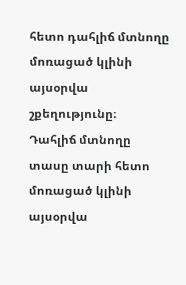հետո դահլիճ մտնողը մոռացած կլինի այսօրվա շքեղությունը։
Դահլիճ մտնողը տասը տարի հետո մոռացած կլինի այսօրվա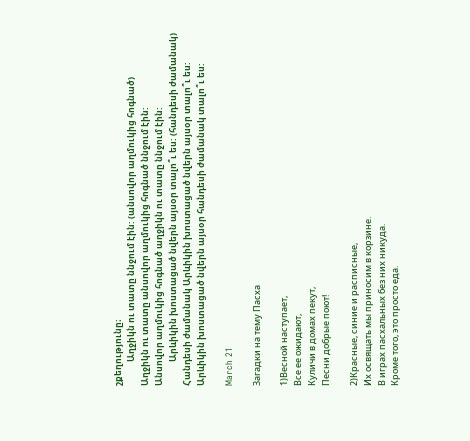շքեղությունը։
            Աղջիկն ու տատը ննջում էին: (անսովոր աղմուկից հոգնած)
Աղջիկն ու տատը անսովոր աղմուկից հոգնած ննջում էին:
Անսովոր աղմուկից հոգնած աղջիկն ու տատը ննջում էին:
            Արևիկին խոստացած նվերն այսօր տալո՞ւ ես: (հանդեսի ժամանակ)
Հանդեսի ժամանակ Արևիկին խոստացած նվերն այսօր տալո՞ւ ես:
Արևիկին խոստացած նվերն այսօր հանդեսի ժամանակ տալո՞ւ ես:

March 21

Загадки на тему Пасха

1)Весной наступает,
Все ее ожидают,
Куличи в домах пекут,
Песни добрые поют!

2)Красные, синие и расписные,
Их освящать мы приносим в корзине.
В играх пасхальных без них никуда.
Кроме того, это просто еда.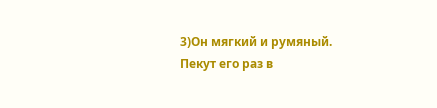3)Он мягкий и румяный.
Пекут его раз в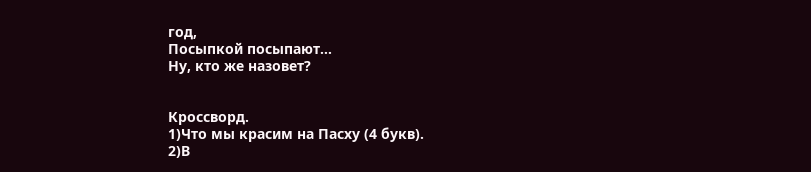год,
Посыпкой посыпают…
Ну, кто же назовет?


Кроссворд.
1)Что мы красим на Пасху (4 букв).
2)В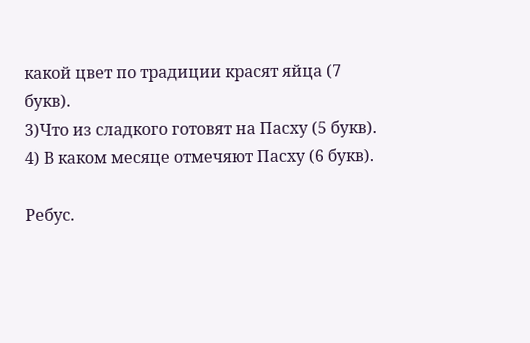какой цвет по традиции красят яйца (7 букв).
3)Что из сладкого готовят на Пасху (5 букв).
4) В каком месяце отмечяют Пасху (6 букв).

Ребус.